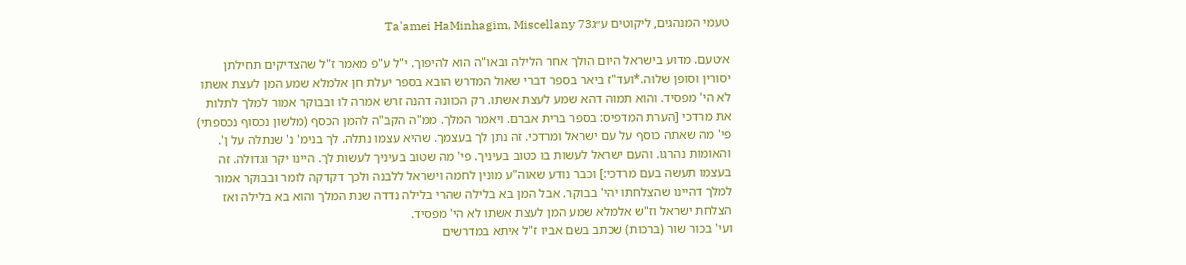טעמי המנהגים, ליקוטים ע״גTa'amei HaMinhagim, Miscellany 73

א׳טעם. מדוע בישראל היום הולך אחר הלילה ובאו"ה הוא להיפוך. י"ל ע"פ מאמר ז"ל שהצדיקים תחילתן יסורין וסופן שלוה.*ועד"ז ביאר בספר דברי שאול המדרש הובא בספר יעלת חן אלמלא שמע המן לעצת אשתו לא הי' מפסיד. והוא תמוה דהא שמע לעצת אשתו. רק הכוונה דהנה זרש אמרה לו ובבוקר אמור למלך לתלות את מרדכי [הערת המדפיס: בספר ברית אברם. ויאמר המלך. ממ"ה הקב"ה להמן הכסף (מלשון נכסוף נכספתי) פי' מה שאתה כוסף על עם ישראל ומרדכי. זה נתן לך בעצמך. שהיא עצמו נתלה. לך בנימ' נ' שנתלה על ן'. והאומות נהרגו. והעם ישראל לעשות בו כטוב בעיניך. פי' מה שטוב בעיניך לעשות לך. היינו יקר וגדולה. זה בעצמו תעשה בעם מרדכי:] וכבר נודע שאוה"ע מונין לחמה וישראל ללבנה ולכך דקדקה לומר ובבוקר אמור למלך דהיינו שהצלחתו יהי' בבוקר. אבל המן בא בלילה שהרי בלילה נדדה שנת המלך והוא בא בלילה ואז הצלחת ישראל וז"ש אלמלא שמע המן לעצת אשתו לא הי' מפסיד.
ועי' בכור שור (ברכות) שכתב בשם אביו ז"ל איתא במדרשים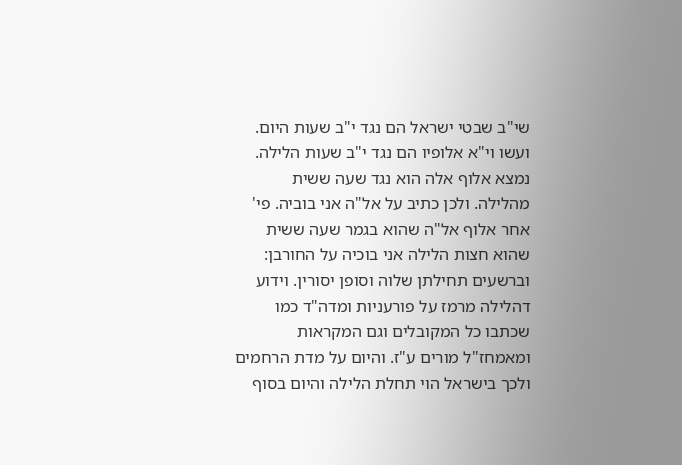שי"ב שבטי ישראל הם נגד י"ב שעות היום. ועשו וי"א אלופיו הם נגד י"ב שעות הלילה. נמצא אלוף אלה הוא נגד שעה ששית מהלילה. ולכן כתיב על אל"ה אני בוביה. פי' אחר אלוף אל"ה שהוא בגמר שעה ששית שהוא חצות הלילה אני בוכיה על החורבן:
וברשעים תחילתן שלוה וסופן יסורין. וידוע דהלילה מרמז על פורעניות ומדה"ד כמו שכתבו כל המקובלים וגם המקראות ומאמחז"ל מורים ע"ז. והיום על מדת הרחמים ולכך בישראל הוי תחלת הלילה והיום בסוף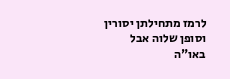לרמז מתחילתן יסורין וסופן שלוה אבל באו"ה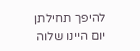להיפך תחילתן יום היינו שלוה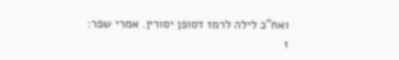ואח"כ לילה לרמז דסופן יסורין. אמרי שפר:
1